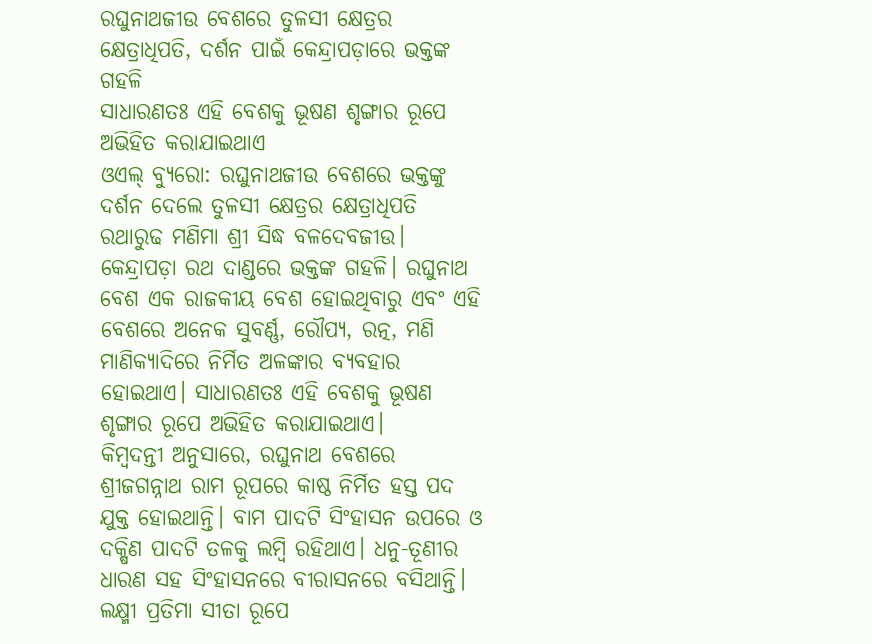ରଘୁନାଥଜୀଉ ବେଶରେ ତୁଳସୀ କ୍ଷେତ୍ରର କ୍ଷେତ୍ରାଧିପତି, ଦର୍ଶନ ପାଇଁ କେନ୍ଦ୍ରାପଡ଼ାରେ ଭକ୍ତଙ୍କ ଗହଳି
ସାଧାରଣତଃ ଏହି ବେଶକୁ ଭୂଷଣ ଶୃଙ୍ଗାର ରୂପେ ଅଭିହିତ କରାଯାଇଥାଏ
ଓଏଲ୍ ବ୍ୟୁରୋ: ରଘୁନାଥଜୀଉ ବେଶରେ ଭକ୍ତଙ୍କୁ ଦର୍ଶନ ଦେଲେ ତୁଳସୀ କ୍ଷେତ୍ରର କ୍ଷେତ୍ରାଧିପତି ରଥାରୁଢ ମଣିମା ଶ୍ରୀ ସିଦ୍ଧ ବଳଦେବଜୀଉ। କେନ୍ଦ୍ରାପଡ଼ା ରଥ ଦାଣ୍ଡରେ ଭକ୍ତଙ୍କ ଗହଳି। ରଘୁନାଥ ବେଶ ଏକ ରାଜକୀୟ ବେଶ ହୋଇଥିବାରୁ ଏବଂ ଏହି ବେଶରେ ଅନେକ ସୁବର୍ଣ୍ଣ, ରୌପ୍ୟ, ରତ୍ନ, ମଣି ମାଣିକ୍ୟାଦିରେ ନିର୍ମିତ ଅଳଙ୍କାର ବ୍ୟବହାର ହୋଇଥାଏ। ସାଧାରଣତଃ ଏହି ବେଶକୁ ଭୂଷଣ ଶୃଙ୍ଗାର ରୂପେ ଅଭିହିତ କରାଯାଇଥାଏ।
କିମ୍ବଦନ୍ତୀ ଅନୁସାରେ, ରଘୁନାଥ ବେଶରେ ଶ୍ରୀଜଗନ୍ନାଥ ରାମ ରୂପରେ କାଷ୍ଠ ନିର୍ମିତ ହସ୍ତ ପଦ ଯୁକ୍ତ ହୋଇଥାନ୍ତି। ବାମ ପାଦଟି ସିଂହାସନ ଉପରେ ଓ ଦକ୍ଷିଣ ପାଦଟି ତଳକୁ ଲମ୍ବି ରହିଥାଏ। ଧନୁ-ତୂଣୀର ଧାରଣ ସହ ସିଂହାସନରେ ବୀରାସନରେ ବସିଥାନ୍ତି। ଲକ୍ଷ୍ମୀ ପ୍ରତିମା ସୀତା ରୂପେ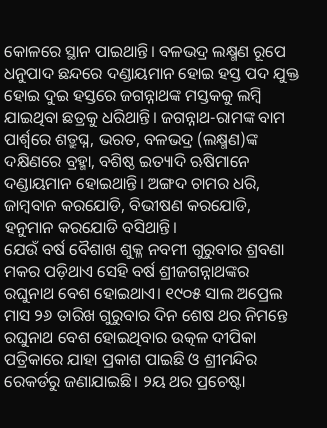କୋଳରେ ସ୍ଥାନ ପାଇଥାନ୍ତି। ବଳଭଦ୍ର ଲକ୍ଷ୍ମଣ ରୂପେ ଧନୁପାଦ ଛନ୍ଦରେ ଦଣ୍ଡାୟମାନ ହୋଇ ହସ୍ତ ପଦ ଯୁକ୍ତ ହୋଇ ଦୁଇ ହସ୍ତରେ ଜଗନ୍ନାଥଙ୍କ ମସ୍ତକକୁ ଲମ୍ବି ଯାଇଥିବା ଛତ୍ରକୁ ଧରିଥାନ୍ତି। ଜଗନ୍ନାଥ-ରାମଙ୍କ ବାମ ପାର୍ଶ୍ୱରେ ଶତ୍ରୁଘ୍ନ, ଭରତ, ବଳଭଦ୍ର (ଲକ୍ଷ୍ମଣ)ଙ୍କ ଦକ୍ଷିଣରେ ବ୍ରହ୍ମା, ବଶିଷ୍ଠ ଇତ୍ୟାଦି ଋଷିମାନେ ଦଣ୍ଡାୟମାନ ହୋଇଥାନ୍ତି। ଅଙ୍ଗଦ ଚାମର ଧରି, ଜାମ୍ବବାନ କରଯୋଡି, ବିଭୀଷଣ କରଯୋଡି, ହନୁମାନ କରଯୋଡି ବସିଥାନ୍ତି।
ଯେଉଁ ବର୍ଷ ବୈଶାଖ ଶୁକ୍ଳ ନବମୀ ଗୁରୁବାର ଶ୍ରବଣା ମକର ପଡ଼ିଥାଏ ସେହି ବର୍ଷ ଶ୍ରୀଜଗନ୍ନାଥଙ୍କର ରଘୁନାଥ ବେଶ ହୋଇଥାଏ। ୧୯୦୫ ସାଲ ଅପ୍ରେଲ ମାସ ୨୬ ତାରିଖ ଗୁରୁବାର ଦିନ ଶେଷ ଥର ନିମନ୍ତେ ରଘୁନାଥ ବେଶ ହୋଇଥିବାର ଉତ୍କଳ ଦୀପିକା ପତ୍ରିକାରେ ଯାହା ପ୍ରକାଶ ପାଇଛି ଓ ଶ୍ରୀମନ୍ଦିର ରେକର୍ଡରୁ ଜଣାଯାଇଛି। ୨ୟ ଥର ପ୍ରଚେଷ୍ଟା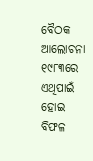ବୈଠକ ଆଲୋଚନା ୧୯୮୩ରେ ଏଥିପାଇଁ ହୋଇ ବିଫଳ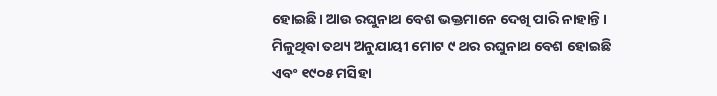ହୋଇଛି। ଆଉ ରଘୁନାଥ ବେଶ ଭକ୍ତମାନେ ଦେଖି ପାରି ନାହାନ୍ତି। ମିଳୁଥିବା ତଥ୍ୟ ଅନୁଯାୟୀ ମୋଟ ୯ ଥର ରଘୁନାଥ ବେଶ ହୋଇଛି ଏବଂ ୧୯୦୫ ମସିହା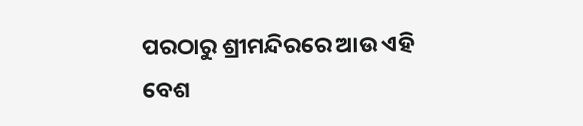ପରଠାରୁ ଶ୍ରୀମନ୍ଦିରରେ ଆଉ ଏହି ବେଶ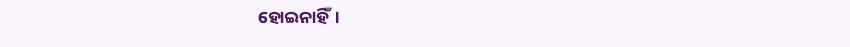ହୋଇନାହିଁ।